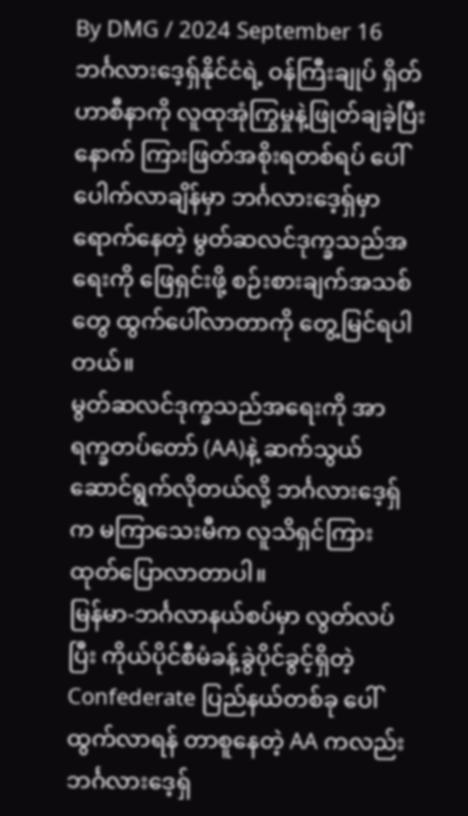By DMG / 2024 September 16
ဘင်္ဂလားဒေ့ရှ်နိုင်ငံရဲ့ ဝန်ကြီးချုပ် ရှိတ်ဟာစီနာကို လူထုအုံကြွမှုနဲ့ဖြုတ်ချခဲ့ပြီးနောက် ကြားဖြတ်အစိုးရတစ်ရပ် ပေါ်ပေါက်လာချိန်မှာ ဘင်္ဂလားဒေ့ရှ်မှာရောက်နေတဲ့ မွတ်ဆလင်ဒုက္ခသည်အရေးကို ဖြေရှင်းဖို့ စဉ်းစားချက်အသစ်တွေ ထွက်ပေါ်လာတာကို တွေ့မြင်ရပါတယ်။
မွတ်ဆလင်ဒုက္ခသည်အရေးကို အာရက္ခတပ်တော် (AA)နဲ့ ဆက်သွယ်ဆောင်ရွက်လိုတယ်လို့ ဘင်္ဂလားဒေ့ရှ်က မကြာသေးမီက လူသိရှင်ကြား ထုတ်ပြောလာတာပါ။
မြန်မာ-ဘင်္ဂလာနယ်စပ်မှာ လွတ်လပ်ပြီး ကိုယ်ပိုင်စီမံခန့်ခွဲပိုင်ခွင့်ရှိတဲ့ Confederate ပြည်နယ်တစ်ခု ပေါ်ထွက်လာရန် တာစူနေတဲ့ AA ကလည်း ဘင်္ဂလားဒေ့ရှ်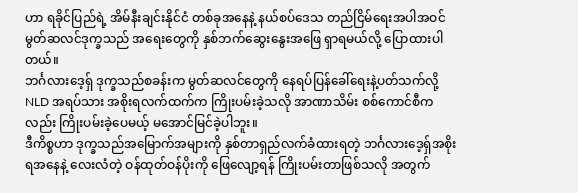ဟာ ရခိုင်ပြည်ရဲ့ အိမ်နီးချင်းနိုင်ငံ တစ်ခုအနေနဲ့ နယ်စပ်ဒေသ တည်ငြိမ်ရေးအပါအဝင် မွတ်ဆလင်ဒုက္ခသည် အရေးတွေကို နှစ်ဘက်ဆွေးနွေးအဖြေ ရှာရမယ်လို့ ပြောထားပါတယ်။
ဘင်္ဂလားဒေ့ရှ် ဒုက္ခသည်စခန်းက မွတ်ဆလင်တွေကို နေရပ်ပြန်ခေါ်ရေးနဲ့ပတ်သက်လို့ NLD အရပ်သား အစိုးရလက်ထက်က ကြိုးပမ်းခဲ့သလို အာဏာသိမ်း စစ်ကောင်စီကလည်း ကြိုးပမ်းခဲ့ပေမယ့် မအောင်မြင်ခဲ့ပါဘူး။
ဒီကိစ္စဟာ ဒုက္ခသည်အမြောက်အများကို နှစ်တာရှည်လက်ခံထားရတဲ့ ဘင်္ဂလားဒေ့ရှ်အစိုးရအနေနဲ့ လေးလံတဲ့ ဝန်ထုတ်ဝန်ပိုးကို ဖြေလျော့ရန် ကြိုးပမ်းတာဖြစ်သလို အတွက်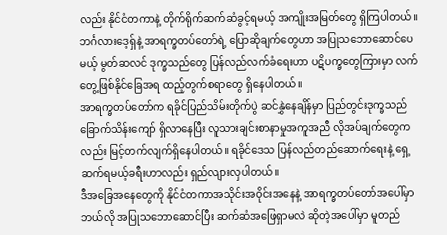လည်း နိုင်ငံတကာနဲ့ တိုက်ရိုက်ဆက်ဆံခွင့်ရမယ့် အကျိုးအမြတ်တွေ ရှိကြပါတယ်။
ဘင်္ဂလားဒေ့ရှ်နဲ့ အာရက္ခတပ်တော်ရဲ့ ပြောဆိုချက်တွေဟာ အပြုသဘောဆောင်ပေမယ့် မွတ်ဆလင် ဒုက္ခသည်တွေ ပြန်လည်လက်ခံရေးဟာ ပဋိပက္ခတွေကြားမှာ လက်တွေ့ဖြစ်နိုင်ခြေအရ ထည့်တွက်စရာတွေ ရှိနေပါတယ်။
အာရက္ခတပ်တော်က ရခိုင်ပြည်သိမ်းတိုက်ပွဲ ဆင်နွှဲနေချိန်မှာ ပြည်တွင်းဒုက္ခသည် ခြောက်သိန်းကျော် ရှိလာနေပြီး လူသားချင်းစာနာမှုအကူအညီ လိုအပ်ချက်တွေကလည်း မြင့်တက်လျက်ရှိနေပါတယ်။ ရခိုင်ဒေသ ပြန်လည်တည်ဆောက်ရေးနဲ့ ရှေ့ဆက်ရမယ့်ခရီးဟာလည်း ရှည်လျားလှပါတယ်။
ဒီအခြေအနေတွေကို နိုင်ငံတကာအသိုင်းအဝိုင်းအနေနဲ့ အာရက္ခတပ်တော်အပေါ်မှာ ဘယ်လို အပြုသဘောဆောင်ပြီး ဆက်ဆံအဖြေရှာမလဲ ဆိုတဲ့အပေါ်မှာ မူတည်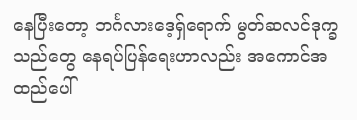နေပြီးတော့ ဘင်္ဂလားဒေ့ရှ်ရောက် မွတ်ဆလင်ဒုက္ခသည်တွေ နေရပ်ပြန်ရေးဟာလည်း အကောင်အထည်ပေါ်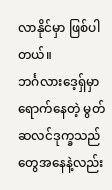လာနိုင်မှာ ဖြစ်ပါတယ်။
ဘင်္ဂလားဒေ့ရှ်မှာရောက်နေတဲ့ မွတ်ဆလင်ဒုက္ခသည်တွေအနေနဲ့လည်း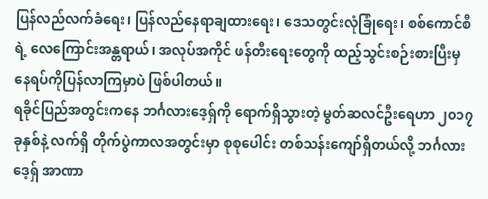ပြန်လည်လက်ခံရေး၊ ပြန်လည်နေရာချထားရေး၊ ဒေသတွင်းလုံခြုံရေး၊ စစ်ကောင်စီရဲ့ လေကြောင်းအန္တရာယ်၊ အလုပ်အကိုင် ဖန်တီးရေးတွေကို ထည့်သွင်းစဉ်းစားပြီးမှ နေရပ်ကိုပြန်လာကြမှာပဲ ဖြစ်ပါတယ်။
ရခိုင်ပြည်အတွင်းကနေ ဘင်္ဂလားဒေ့ရှ်ကို ရောက်ရှိသွားတဲ့ မွတ်ဆလင်ဦးရေဟာ ၂၀၁၇ ခုနှစ်နဲ့ လက်ရှိ တိုက်ပွဲကာလအတွင်းမှာ စုစုပေါင်း တစ်သန်းကျော်ရှိတယ်လို့ ဘင်္ဂလားဒေ့ရှ် အာဏာ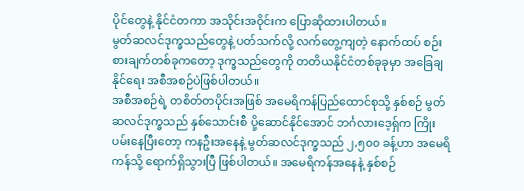ပိုင်တွေနဲ့ နိုင်ငံတကာ အသိုင်းအဝိုင်းက ပြောဆိုထားပါတယ်။
မွတ်ဆလင်ဒုက္ခသည်တွေနဲ့ ပတ်သက်လို့ လက်တွေ့ကျတဲ့ နောက်ထပ် စဉ်းစားချက်တစ်ခုကတော့ ဒုက္ခသည်တွေကို တတိယနိုင်ငံတစ်ခုခုမှာ အခြေချနိုင်ရေး အစီအစဉ်ပဲဖြစ်ပါတယ်။
အစီအစဉ်ရဲ့ တစိတ်တပိုင်းအဖြစ် အမေရိကန်ပြည်ထောင်စုသို့ နှစ်စဉ် မွတ်ဆလင်ဒုက္ခသည် နှစ်သောင်းစီ ပို့ဆောင်နိုင်အောင် ဘင်္ဂလားဒေ့ရှ်က ကြိုးပမ်းနေပြီးတော့ ကနဦးအနေနဲ့ မွတ်ဆလင်ဒုက္ခသည် ၂,၅၀၀ ခန့်ဟာ အမေရိကန်သို့ ရောက်ရှိသွားပြီ ဖြစ်ပါတယ်။ အမေရိကန်အနေနဲ့ နှစ်စဉ်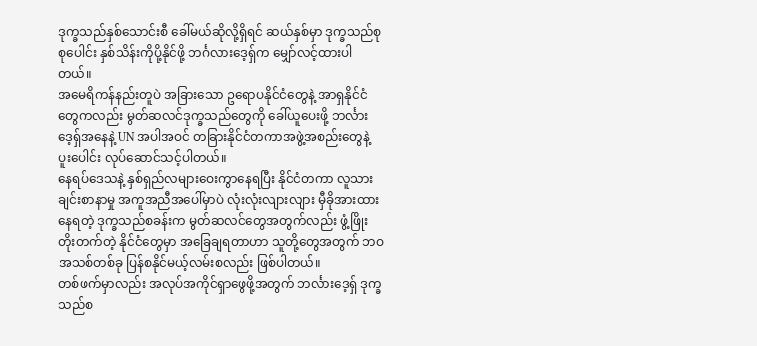ဒုက္ခသည်နှစ်သောင်းစီ ခေါ်မယ်ဆိုလို့ရှိရင် ဆယ်နှစ်မှာ ဒုက္ခသည်စုစုပေါင်း နှစ်သိန်းကိုပို့နိုင်ဖို့ ဘင်္ဂလားဒေ့ရှ်က မျှော်လင့်ထားပါတယ်။
အမေရိကန်နည်းတူပဲ အခြားသော ဥရောပနိုင်ငံတွေနဲ့ အာရှနိုင်ငံတွေကလည်း မွတ်ဆလင်ဒုက္ခသည်တွေကို ခေါ်ယူပေးဖို့ ဘင်္လားဒေ့ရှ်အနေနဲ့ UN အပါအဝင် တခြားနိုင်ငံတကာအဖွဲ့အစည်းတွေနဲ့ ပူးပေါင်း လုပ်ဆောင်သင့်ပါတယ်။
နေရပ်ဒေသနဲ့ နှစ်ရှည်လများဝေးကွာနေရပြီး နိုင်ငံတကာ လူသားချင်းစာနာမှု အကူအညီအပေါ်မှာပဲ လုံးလုံးလျားလျား မှီခိုအားထားနေရတဲ့ ဒုက္ခသည်စခန်းက မွတ်ဆလင်တွေအတွက်လည်း ဖွံ့ဖြိုးတိုးတက်တဲ့ နိုင်ငံတွေမှာ အခြေချရတာဟာ သူတို့တွေအတွက် ဘဝအသစ်တစ်ခု ပြန်စနိုင်မယ့်လမ်းစလည်း ဖြစ်ပါတယ်။
တစ်ဖက်မှာလည်း အလုပ်အကိုင်ရှာဖွေဖို့အတွက် ဘင်္လားဒေ့ရှ် ဒုက္ခသည်စ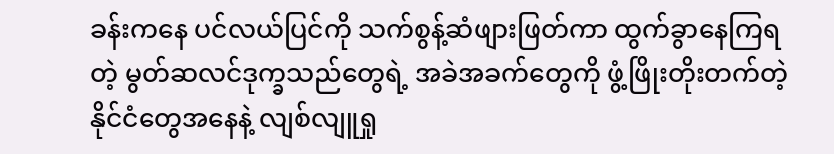ခန်းကနေ ပင်လယ်ပြင်ကို သက်စွန့်ဆံဖျားဖြတ်ကာ ထွက်ခွာနေကြရတဲ့ မွတ်ဆလင်ဒုက္ခသည်တွေရဲ့ အခဲအခက်တွေကို ဖွံ့ဖြိုးတိုးတက်တဲ့ နိုင်ငံတွေအနေနဲ့ လျစ်လျူရှု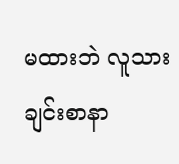မထားဘဲ လူသားချင်းစာနာ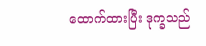ထောက်ထားပြီး ဒုက္ခသည်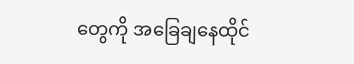တွေကို အခြေချနေထိုင်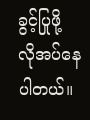ခွင့်ပြုဖို့ လိုအပ်နေပါတယ်။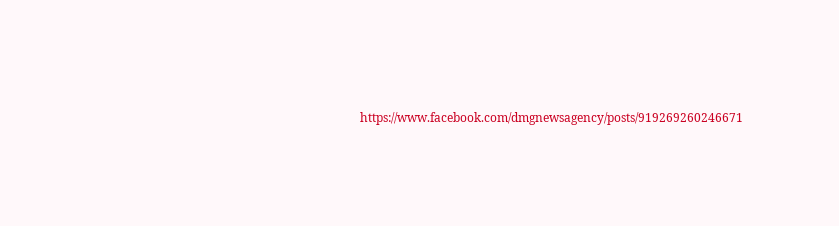https://www.facebook.com/dmgnewsagency/posts/919269260246671